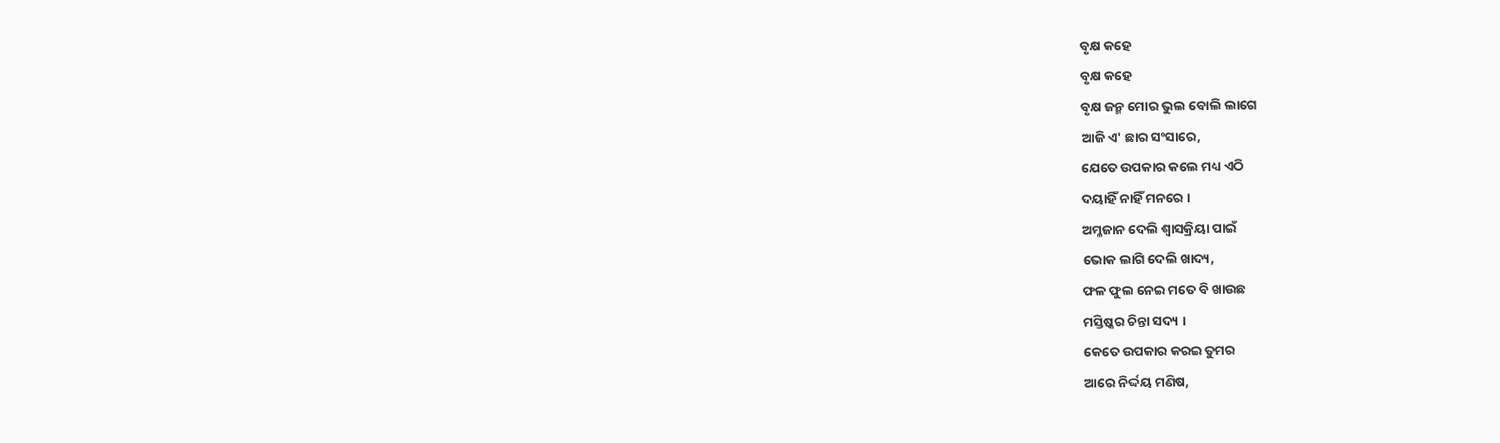ବୃକ୍ଷ କହେ
ବୃକ୍ଷ କହେ
ବୃକ୍ଷ ଜନ୍ମ ମୋର ଭୁଲ ବୋଲି ଲାଗେ
ଆଜି ଏ' ଛାର ସଂସାରେ,
ଯେତେ ଉପକାର କଲେ ମଧ୍ୟ ଏଠି
ଦୟାହିଁ ନାହିଁ ମନରେ ।
ଅମ୍ଳଜାନ ଦେଲି ଶ୍ୱାସକ୍ରିୟା ପାଇଁ
ଭୋକ ଲାଗି ଦେଲି ଖାଦ୍ୟ,
ଫଳ ଫୁଲ ନେଇ ମତେ ବି ଖାଉଛ
ମସ୍ତିଷ୍କର ଚିନ୍ତା ସଦ୍ୟ ।
କେତେ ଉପକାର କରଇ ତୁମର
ଆରେ ନିର୍ଦ୍ଦୟ ମଣିଷ,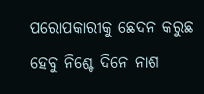ପରୋପକାରୀକୁ ଛେଦନ କରୁଛ
ହେବୁ ନିଶ୍ଚେ ଦିନେ ନାଶ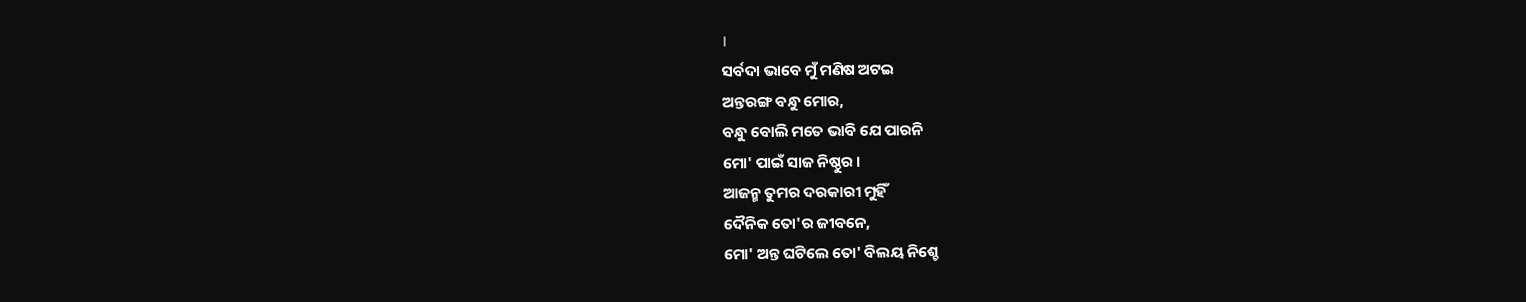।
ସର୍ବଦା ଭାବେ ମୁଁ ମଣିଷ ଅଟଇ
ଅନ୍ତରଙ୍ଗ ବନ୍ଧୁ ମୋର,
ବନ୍ଧୁ ବୋଲି ମତେ ଭାବି ଯେ ପାରନି
ମୋ' ପାଇଁ ସାଜ ନିଷ୍ଠୁର ।
ଆଜନ୍ମ ତୁମର ଦରକାରୀ ମୁହିଁ
ଦୈନିକ ତୋ'ର ଜୀବନେ,
ମୋ' ଅନ୍ତ ଘଟିଲେ ତୋ' ବିଲୟ ନିଶ୍ଚେ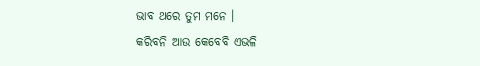ଭାବ ଥରେ ତୁମ ମନେ ।
କରିବନି ଆଉ କେବେବି ଏଭଳି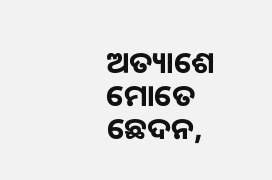ଅତ୍ୟାଶେ ମୋତେ ଛେଦନ,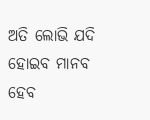ଅତି ଲୋଭି ଯଦି ହୋଇବ ମାନବ
ହେବ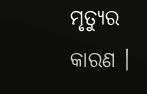ମୃତ୍ୟୁର କାରଣ ।